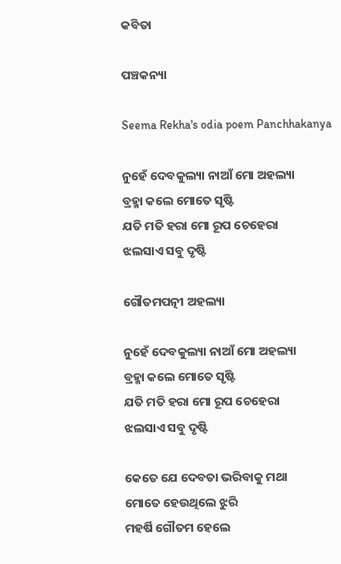କବିତା

ପଞ୍ଚକନ୍ୟା

Seema Rekha's odia poem Panchhakanya

ନୁହେଁ ଦେବକୁଲ୍ୟା ନାଆଁ ମୋ ଅହଲ୍ୟା
ବ୍ରହ୍ମା କଲେ ମୋତେ ସୃଷ୍ଟି
ଯତି ମତି ହରା ମୋ ରୂପ ଚେହେରା
ଝଲସାଏ ସବୁ ଦୃଷ୍ଟି

ଗୌତମପତ୍ନୀ ଅହଲ୍ୟା

ନୁହେଁ ଦେବକୁଲ୍ୟା ନାଆଁ ମୋ ଅହଲ୍ୟା
ବ୍ରହ୍ମା କଲେ ମୋତେ ସୃଷ୍ଟି
ଯତି ମତି ହରା ମୋ ରୂପ ଚେହେରା
ଝଲସାଏ ସବୁ ଦୃଷ୍ଟି

କେତେ ଯେ ଦେବତା ଭରିବାକୁ ମଥା
ମୋତେ ହେଉଥିଲେ ଝୁରି
ମହର୍ଷି ଗୌତମ ହେଲେ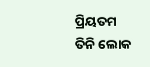ପ୍ରିୟତମ
ତିନି ଲୋକ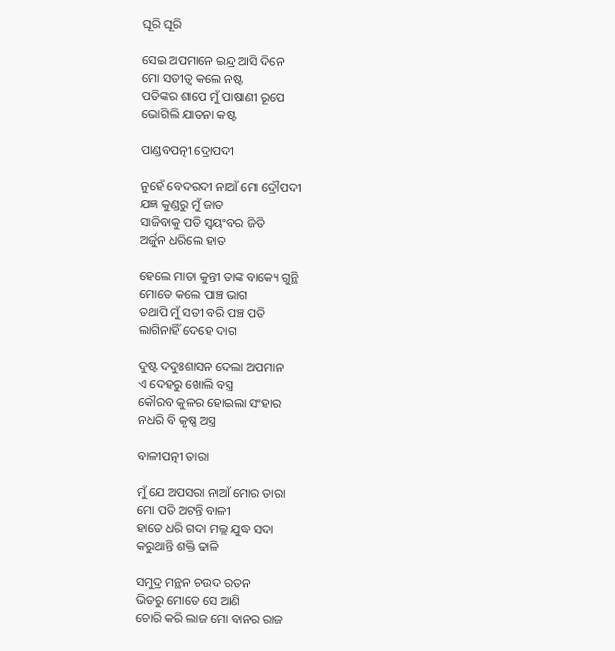ଘୂରି ଘୂରି

ସେଇ ଅପମାନେ ଇନ୍ଦ୍ର ଆସି ଦିନେ
ମୋ ସତୀତ୍ୱ କଲେ ନଷ୍ଟ
ପତିଙ୍କର ଶାପେ ମୁଁ ପାଷାଣୀ ରୂପେ
ଭୋଗିଲି ଯାତନା କଷ୍ଟ

ପାଣ୍ଡବପତ୍ନୀ ଦ୍ରୋପଦୀ

ନୁହେଁ ବେଦରଦୀ ନାଆଁ ମୋ ଦ୍ରୌପଦୀ
ଯଜ୍ଞ କୁଣ୍ଡରୁ ମୁଁ ଜାତ
ସାଜିବାକୁ ପତି ସ୍ୱୟଂବର ଜିତି
ଅର୍ଜୁନ ଧରିଲେ ହାତ

ହେଲେ ମାତା କୁନ୍ତୀ ତାଙ୍କ ବାକ୍ୟେ ଗୁନ୍ଥି
ମୋତେ କଲେ ପାଞ୍ଚ ଭାଗ
ତଥାପି ମୁଁ ସତୀ ବରି ପଞ୍ଚ ପତି
ଲାଗିନାହିଁ ଦେହେ ଦାଗ

ଦୁଷ୍ଟ ଦଦୁଃଶାସନ ଦେଲା ଅପମାନ
ଏ ଦେହରୁ ଖୋଲି ବସ୍ତ୍ର
କୌରବ କୁଳର ହୋଇଲା ସଂହାର
ନଧରି ବି କୃଷ୍ଣ ଅସ୍ତ୍ର

ବାଳୀପତ୍ନୀ ତାରା

ମୁଁ ଯେ ଅପସରା ନାଆଁ ମୋର ତାରା
ମୋ ପତି ଅଟନ୍ତି ବାଳୀ
ହାତେ ଧରି ଗଦା ମଲ୍ଲ ଯୁଦ୍ଧ ସଦା
କରୁଥାନ୍ତି ଶକ୍ତି ଢାଳି

ସମୁଦ୍ର ମନ୍ଥନ ଚଉଦ ରତନ
ଭିତରୁ ମୋତେ ସେ ଆଣି
ଚୋରି କରି ଲାଜ ମୋ ବାନର ରାଜ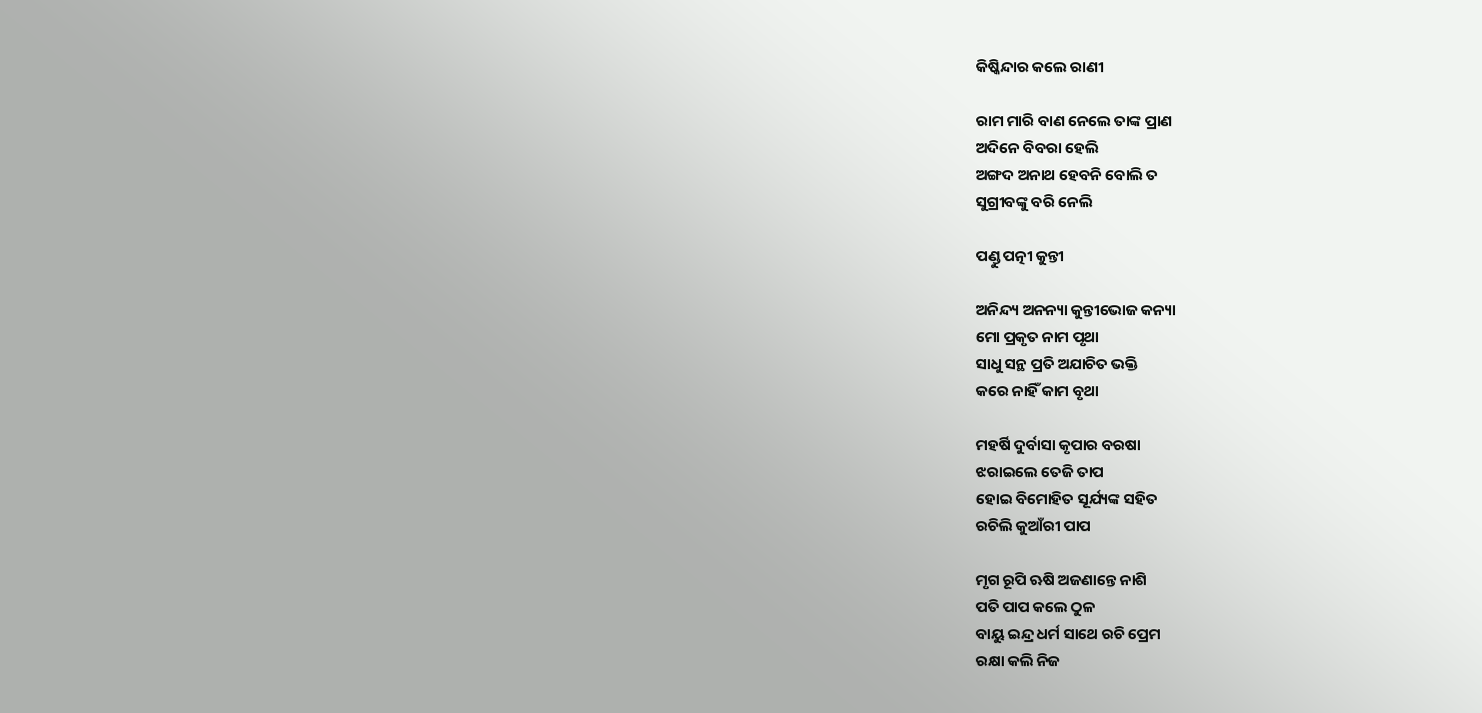କିଷ୍କିନ୍ଦାର କଲେ ରାଣୀ

ରାମ ମାରି ବାଣ ନେଲେ ତାଙ୍କ ପ୍ରାଣ
ଅଦିନେ ବିବରା ହେଲି
ଅଙ୍ଗଦ ଅନାଥ ହେବନି ବୋଲି ତ
ସୁଗ୍ରୀବଙ୍କୁ ବରି ନେଲି

ପଣ୍ଡୁ ପତ୍ନୀ କୁନ୍ତୀ

ଅନିନ୍ଦ୍ୟ ଅନନ୍ୟା କୁନ୍ତୀଭୋଜ କନ୍ୟା
ମୋ ପ୍ରକୃତ ନାମ ପୃଥା
ସାଧୁ ସନ୍ଥ ପ୍ରତି ଅଯାଚିତ ଭକ୍ତି
କରେ ନାହିଁ କାମ ବୃଥା

ମହର୍ଷି ଦୁର୍ବାସା କୃପାର ବରଷା
ଝରାଇଲେ ତେଜି ତାପ
ହୋଇ ବିମୋହିତ ସୂର୍ଯ୍ୟଙ୍କ ସହିତ
ରଚିଲି କୁଆଁରୀ ପାପ

ମୃଗ ରୂପି ଋଷି ଅଜଣାନ୍ତେ ନାଶି
ପତି ପାପ କଲେ ଠୁଳ
ବାୟୁ ଇନ୍ଦ୍ର ଧର୍ମ ସାଥେ ରଚି ପ୍ରେମ
ରକ୍ଷା କଲି ନିଜ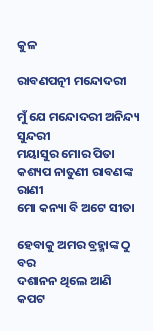କୁଳ

ରାବଣପତ୍ନୀ ମନ୍ଦୋଦରୀ

ମୁଁ ଯେ ମନ୍ଦୋଦରୀ ଅନିନ୍ଦ୍ୟ ସୁନ୍ଦରୀ
ମୟାସୁର ମୋର ପିତା
କଶ୍ୟପ ନାତୁଣୀ ରାବଣଙ୍କ ରାଣୀ
ମୋ କନ୍ୟା ବି ଅଟେ ସୀତା

ହେବାକୁ ଅମର ବ୍ରହ୍ମାଙ୍କ ଠୁ ବର
ଦଶାନନ ଥିଲେ ଆଣି
କପଟ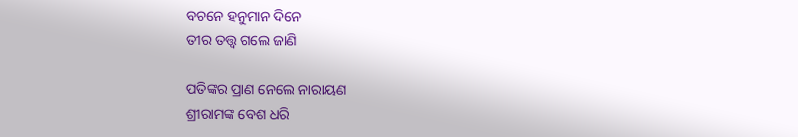ବଚନେ ହନୁମାନ ଦିନେ
ତୀର ତତ୍ତ୍ୱ ଗଲେ ଜାଣି

ପତିଙ୍କର ପ୍ରାଣ ନେଲେ ନାରାୟଣ
ଶ୍ରୀରାମଙ୍କ ବେଶ ଧରି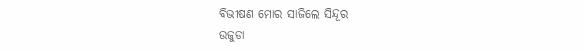ବିଭୀଷଣ ମୋର ସାଜିଲେ ସିନ୍ଦୂର
ଉଜୁଡା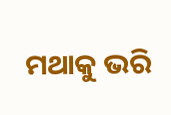ମଥାକୁ ଭରି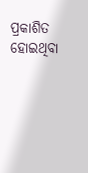ପ୍ରକାଶିତ ହୋଇଥିବା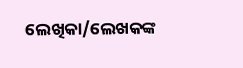ଲେଖିକା/ଲେଖକଙ୍କ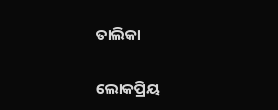ତାଲିକା

ଲୋକପ୍ରିୟ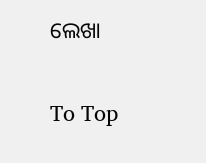ଲେଖା

To Top